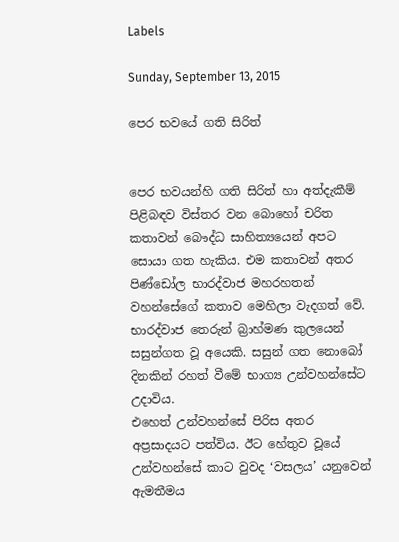Labels

Sunday, September 13, 2015

පෙර භවයේ ගති සිරිත්


පෙර භවයන්හි ගති සිරිත් හා අත්දැකීම් පිළිබඳව විස්තර වන බොහෝ චරිත කතාවන් බෞද්ධ සාහිත්‍යයෙන් අපට සොයා ගත හැකිය. එම කතාවන් අතර පිණ්ඩෝල භාරද්වාජ මහරහතන් වහන්සේගේ කතාව මෙහිලා වැදගත් වේ. භාරද්වාජ තෙරුන් බ්‍රාහ්මණ කුලයෙන් සසුන්ගත වූ අයෙකි. සසුන් ගත නොබෝ දිනකින් රහත් වීමේ භාග්‍ය උන්වහන්සේට උදාවිය.
එහෙත් උන්වහන්සේ පිරිස අතර අප්‍රසාදයට පත්විය. ඊට හේතුව වූයේ උන්වහන්සේ කාට වුවද ‘වසලය’ යනුවෙන් ඇමතීමය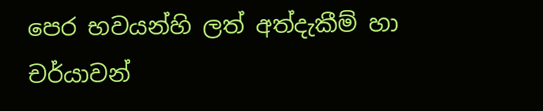පෙර භවයන්හි ලත් අත්දැකීම් හා චර්යාවන්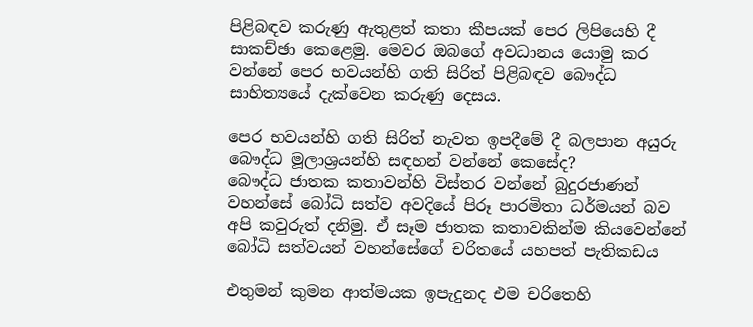පිළිබඳව කරුණු ඇතුළත් කතා කීපයක් පෙර ලිපියෙහි දී සාකච්ඡා කෙළෙමු. මෙවර ඔබගේ අවධානය යොමු කර වන්නේ පෙර භවයන්හි ගති සිරිත් පිළිබඳව බෞද්ධ සාහිත්‍යයේ දැක්වෙන කරුණු දෙසය.

පෙර භවයන්හි ගති සිරිත් නැවත ඉපදීමේ දී බලපාන අයුරු බෞද්ධ මූලාශ්‍රයන්හි සඳහන් වන්නේ කෙසේද?
බෞද්ධ ජාතක කතාවන්හි විස්තර වන්නේ බුදුරජාණන් වහන්සේ බෝධි සත්ව අවදියේ පිරූ පාරමිතා ධර්මයන් බව අපි කවුරුත් දනිමු. ඒ සෑම ජාතක කතාවකින්ම කියවෙන්නේ බෝධි සත්වයන් වහන්සේගේ චරිතයේ යහපත් පැතිකඩය

එතුමන් කුමන ආත්මයක ඉපැදුනද එම චරිතෙහි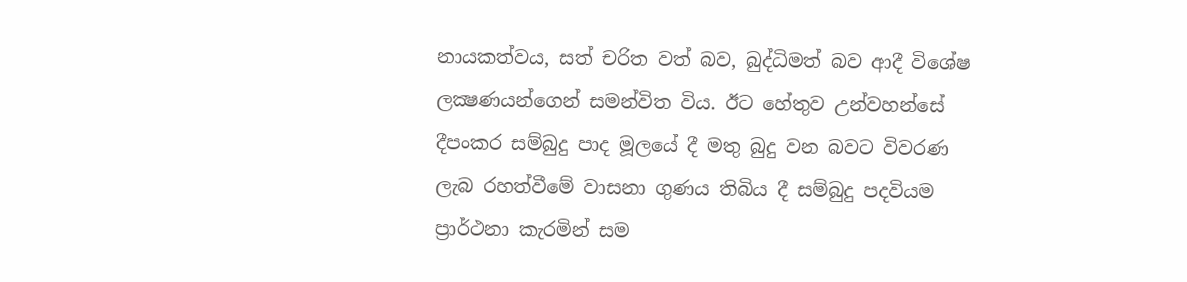නායකත්වය, සත් චරිත වත් බව, බුද්ධිමත් බව ආදී විශේෂ ලක්‍ෂණයන්ගෙන් සමන්විත විය. ඊට හේතුව උන්වහන්සේ දීපංකර සම්බුදු පාද මූලයේ දී මතු බුදු වන බවට විවරණ ලැබ රහත්වීමේ වාසනා ගුණය තිබිය දී සම්බුදු පදවියම ප්‍රාර්ථනා කැරමින් සම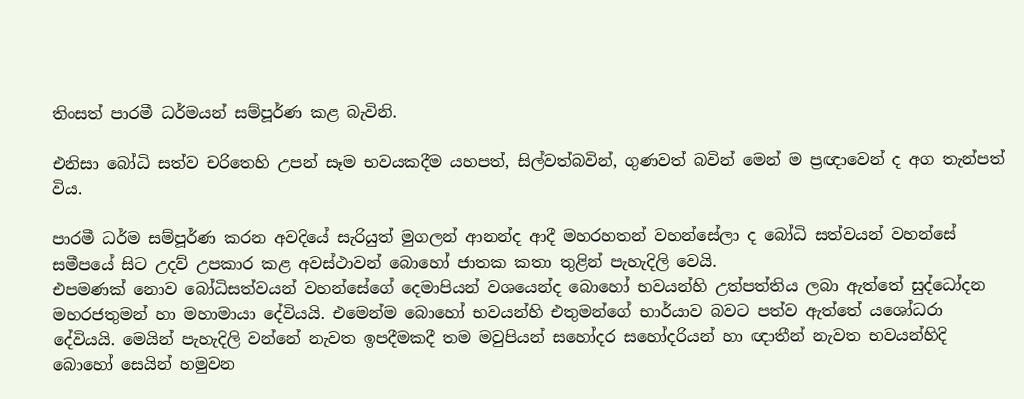තිංසත් පාරමී ධර්මයන් සම්පූර්ණ කළ බැවිනි.

එනිසා බෝධි සත්ව චරිතෙහි උපන් සෑම භවයකදීම යහපත්, සිල්වත්බවින්, ගුණවත් බවින් මෙන් ම ප්‍රඥාවෙන් ද අග තැන්පත් විය.

පාරමී ධර්ම සම්පූර්ණ කරන අවදියේ සැරියුත් මුගලන් ආනන්ද ආදී මහරහතන් වහන්සේලා ද බෝධි සත්වයන් වහන්සේ සමීපයේ සිට උදව් උපකාර කළ අවස්ථාවන් බොහෝ ජාතක කතා තුළින් පැහැදිලි වෙයි.
එපමණක් නොව බෝධිසත්වයන් වහන්සේගේ දෙමාපියන් වශයෙන්ද බොහෝ භවයන්හි උත්පත්තිය ලබා ඇත්තේ සුද්ධෝදන මහරජතුමන් හා මහාමායා දේවියයි. එමෙන්ම බොහෝ භවයන්හි එතුමන්ගේ භාර්යාව බවට පත්ව ඇත්තේ යශෝධරා දේවියයි. මෙයින් පැහැදිලි වන්නේ නැවත ඉපදීමකදී තම මවුපියන් සහෝදර සහෝදරියන් හා ඥාතීන් නැවත භවයන්හිදි බොහෝ සෙයින් හමුවන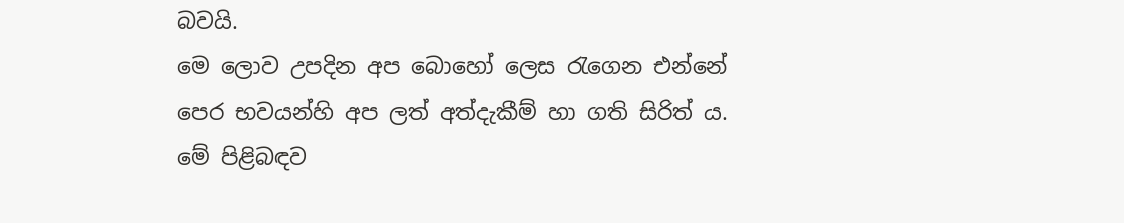බවයි.
මෙ ලොව උපදින අප බොහෝ ලෙස රැගෙන එන්නේ පෙර භවයන්හි අප ලත් අත්දැකීම් හා ගති සිරිත් ය. මේ පිළිබඳව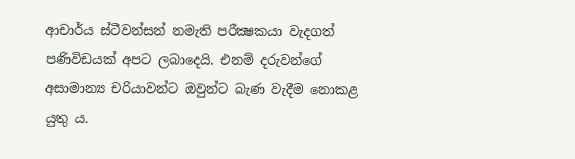ආචාර්ය ස්ටීවන්සන් නමැති පරීක්‍ෂකයා වැදගත් පණිවිඩයක් අපට ලබාදෙයි. එනම් දරුවන්ගේ අසාමාන්‍ය චරියාවන්ට ඔවුන්ට බැණ වැදීම නොකළ යුතු ය.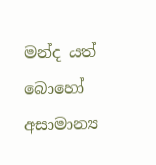මන්ද යත් බොහෝ අසාමාන්‍ය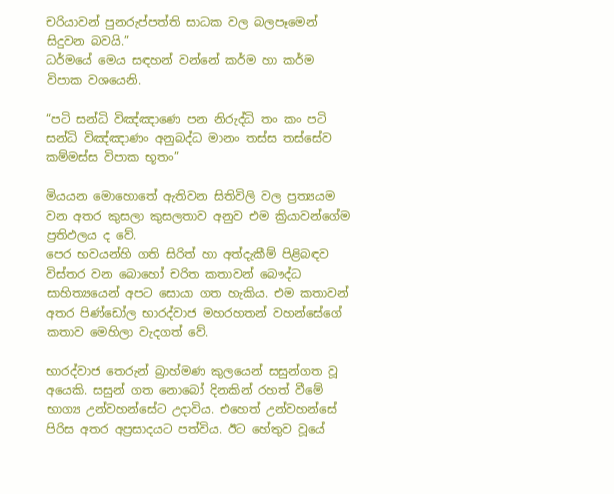චරියාවන් පුනරුප්පත්ති සාධක වල බලපෑමෙන් සිදුවන බවයි.”
ධර්මයේ මෙය සඳහන් වන්නේ කර්ම හා කර්ම විපාක වශයෙනි.

“පටි සන්ධි විඤ්ඤාණෙ පන නිරුද්ධි තං කං පටි සන්ධි විඤ්ඤාණං අනුබද්ධ මානං තස්ස තස්සේව කම්මස්ස විපාක භූතං”

මියයන මොහොතේ ඇතිවන සිතිවිලි වල ප්‍රත්‍යයම වන අතර කුසලා කුසලතාව අනුව එම ක්‍රියාවන්ගේම ප්‍රතිඵලය ද වේ.
පෙර භවයන්හි ගති සිරිත් හා අත්දැකීම් පිළිබඳව විස්තර වන බොහෝ චරිත කතාවන් බෞද්ධ සාහිත්‍යයෙන් අපට සොයා ගත හැකිය. එම කතාවන් අතර පිණ්ඩෝල භාරද්වාජ මහරහතන් වහන්සේගේ කතාව මෙහිලා වැදගත් වේ.

භාරද්වාජ තෙරුන් බ්‍රාහ්මණ කුලයෙන් සසුන්ගත වූ අයෙකි. සසුන් ගත නොබෝ දිනකින් රහත් වීමේ භාග්‍ය උන්වහන්සේට උදාවිය. එහෙත් උන්වහන්සේ පිරිස අතර අප්‍රසාදයට පත්විය. ඊට හේතුව වූයේ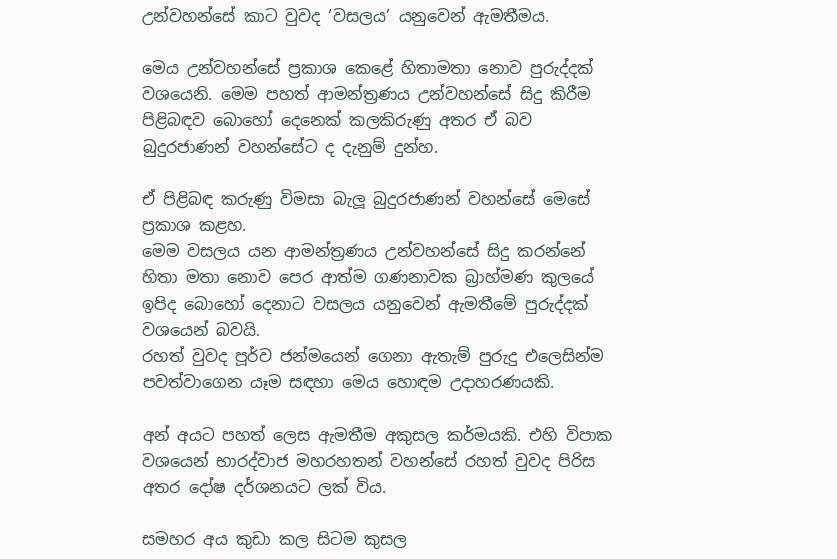උන්වහන්සේ කාට වුවද ‘වසලය’ යනුවෙන් ඇමතීමය.

මෙය උන්වහන්සේ ප්‍රකාශ කෙළේ හිතාමතා නොව පුරුද්දක් වශයෙනි. මෙම පහත් ආමන්ත්‍රණය උන්වහන්සේ සිදු කිරීම පිළිබඳව බොහෝ දෙනෙක් කලකිරුණු අතර ඒ බව බුදුරජාණන් වහන්සේට ද දැනුම් දුන්හ.

ඒ පිළිබඳ කරුණු විමසා බැලූ බුදුරජාණන් වහන්සේ මෙසේ ප්‍රකාශ කළහ.
මෙම වසලය යන ආමන්ත්‍රණය උන්වහන්සේ සිදු කරන්නේ හිතා මතා නොව පෙර ආත්ම ගණනාවක බ්‍රාහ්මණ කුලයේ ඉපිද බොහෝ දෙනාට වසලය යනුවෙන් ඇමතීමේ පුරුද්දක් වශයෙන් බවයි.
රහත් වුවද පූර්ව ජන්මයෙන් ගෙනා ඇතැම් පුරුදු එලෙසින්ම පවත්වාගෙන යෑම සඳහා මෙය හොඳම උදාහරණයකි.

අන් අයට පහත් ලෙස ඇමතීම අකුසල කර්මයකි. එහි විපාක වශයෙන් භාරද්වාජ මහරහතන් වහන්සේ රහත් වුවද පිරිස අතර දෝෂ දර්ශනයට ලක් විය.

සමහර අය කුඩා කල සිටම කුසල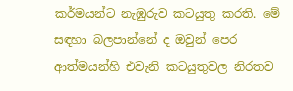කර්මයන්ට නැඹුරුව කටයුතු කරති. මේ සඳහා බලපාන්නේ ද ඔවුන් පෙර ආත්මයන්හි එවැනි කටයුතුවල නිරතව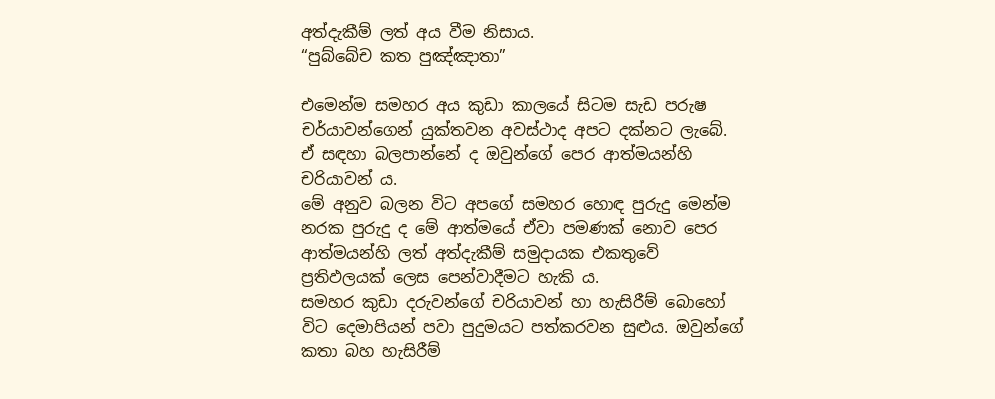අත්දැකීම් ලත් අය වීම නිසාය.
“පුබ්බේච කත පුඤ්ඤාතා”

එමෙන්ම සමහර අය කුඩා කාලයේ සිටම සැඩ පරුෂ චර්යාවන්ගෙන් යුක්තවන අවස්ථාද අපට දක්නට ලැබේ. ඒ සඳහා බලපාන්නේ ද ඔවුන්ගේ පෙර ආත්මයන්හි චරියාවන් ය.
මේ අනුව බලන විට අපගේ සමහර හොඳ පුරුදු මෙන්ම නරක පුරුදු ද මේ ආත්මයේ ඒවා පමණක් නොව පෙර ආත්මයන්හි ලත් අත්දැකීම් සමුදායක එකතුවේ ප්‍රතිඵලයක් ලෙස පෙන්වාදීමට හැකි ය.
සමහර කුඩා දරුවන්ගේ චරියාවන් හා හැසිරීම් බොහෝ විට දෙමාපියන් පවා පුදුමයට පත්කරවන සුළුය. ඔවුන්ගේ කතා බහ හැසිරීම්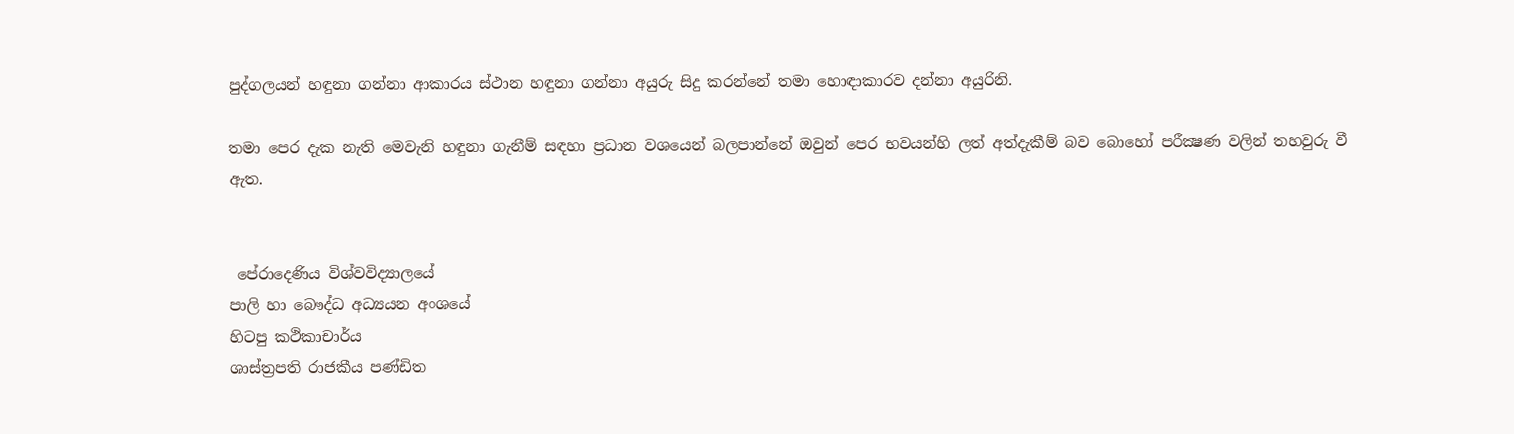පුද්ගලයන් හඳුනා ගන්නා ආකාරය ස්ථාන හඳුනා ගන්නා අයුරු සිදු කරන්නේ තමා හොඳාකාරව දන්නා අයුරිනි.

තමා පෙර දැක නැති මෙවැනි හඳුනා ගැනීම් සඳහා ප්‍රධාන වශයෙන් බලපාන්නේ ඔවුන් පෙර භවයන්හි ලත් අත්දැකීම් බව බොහෝ පරීක්‍ෂණ වලින් තහවුරු වී ඇත.


 පේරාදෙණිය විශ්වවිද්‍යාලයේ
පාලි හා බෞද්ධ අධ්‍යයන අංශයේ
හිටපු කථිකාචාර්ය
ශාස්ත්‍රපති රාජකීය පණ්ඩිත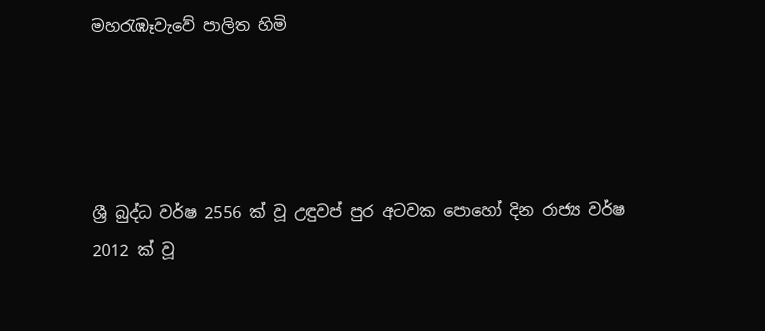මහරැඹෑවැවේ පාලිත හිමි




ශ්‍රී බුද්ධ වර්ෂ 2556 ක් වූ උඳුවප් පුර අටවක පොහෝ දින රාජ්‍ය වර්ෂ 2012 ක් වූ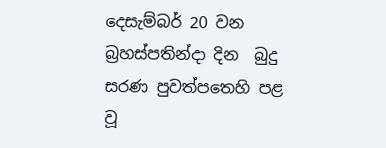දෙසැම්බර් 20 වන බ්‍රහස්පතින්දා දින  බුදු සරණ පුවත්පතෙහි පළ වූ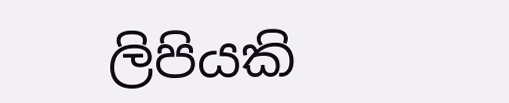ලිපියකි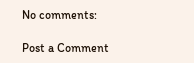No comments:

Post a Comment